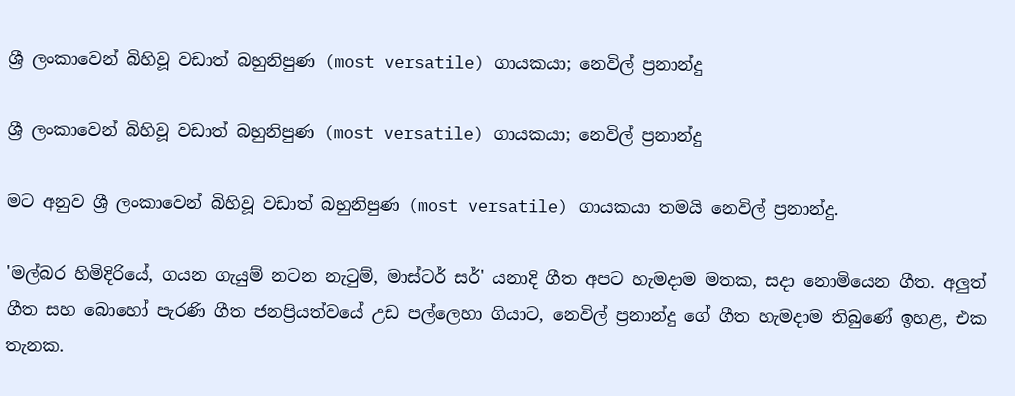ශ්‍රී ලංකාවෙන් බිහිවූ වඩාත් බහුනිපුණ (most versatile) ගායකයා; නෙවිල් ප්‍රනාන්දු

ශ්‍රී ලංකාවෙන් බිහිවූ වඩාත් බහුනිපුණ (most versatile) ගායකයා; නෙවිල් ප්‍රනාන්දු

මට අනුව ශ්‍රී ලංකාවෙන් බිහිවූ වඩාත් බහුනිපුණ (most versatile) ගායකයා තමයි නෙවිල් ප්‍රනාන්දු.

'මල්බර හිමිදිරියේ, ගයන ගැයුම් නටන නැටුම්, මාස්ටර් සර්' යනාදි ගීත අපට හැමදාම මතක, සදා නොමියෙන ගීත. අලුත් ගීත සහ බොහෝ පැරණි ගීත ජනප්‍රියත්වයේ උඩ පල්ලෙහා ගියාට, නෙවිල් ප්‍රනාන්දු ගේ ගීත හැමදාම තිබුණේ ඉහළ, එක තැනක.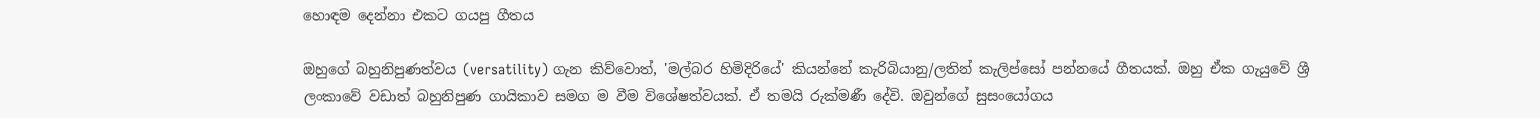හොඳම දෙන්නා එකට ගයපු ගීතය

ඔහුගේ බහුනිපුණත්වය (versatility) ගැන කිව්වොත්, 'මල්බර හිමිදිරියේ' කියන්නේ කැරිබියානු/ලතින් කැලිප්සෝ පන්නයේ ගීතයක්. ඔහු ඒක ගැයුවේ ශ්‍රී ලංකාවේ වඩාත් බහුනිපුණ ගායිකාව සමග ම වීම විශේෂත්වයක්. ඒ තමයි රුක්මණී දේවි. ඔවුන්ගේ සුසංයෝගය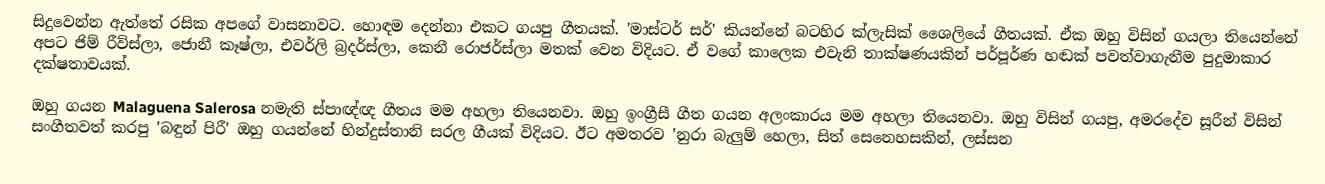සිදුවෙන්න ඇත්තේ රසික අපගේ වාසනාවට. හොඳම දෙන්නා එකට ගයපු ගීතයක්. 'මාස්ටර් සර්' කියන්නේ බටහිර ක්ලැසික් ශෛලියේ ගීතයක්. ඒක ඔහු විසින් ගයලා තියෙන්නේ අපට ජිම් රීව්ස්ලා, ජොනී කෑෂ්ලා, එවර්ලි බ්‍රදර්ස්ලා, කෙනී රොජර්ස්ලා මතක් වෙන විදියට. ඒ වගේ කාලෙක එවැනි තාක්ෂණයකින් පර්පූර්ණ හඬක් පවත්වාගැනීම පුදුමාකාර දක්ෂතාවයක්.

ඔහු ගයන Malaguena Salerosa නමැති ස්පාඥ්ඥ ගීතය මම අහලා තියෙනවා. ඔහු ඉංග්‍රීසී ගීත ගයන අලංකාරය මම අහලා තියෙනවා. ඔහු විසින් ගයපු, අමරදේව සූරීන් විසින් සංගීතවත් කරපු 'බඳුන් පිරී' ඔහු ගයන්නේ හින්දුස්තානි සරල ගීයක් විදියට. ඊට අමතරව 'නුරා බැලුම් හෙලා, සිත් සෙනෙහසකින්, ලස්සන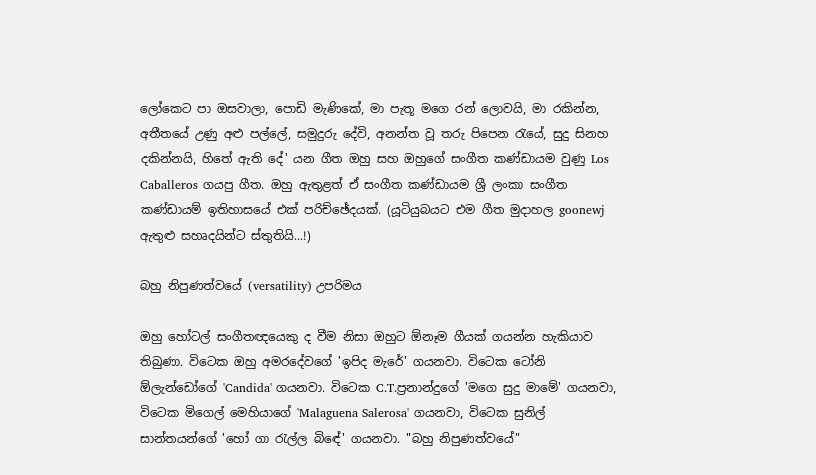ලෝකෙට පා ඔසවාලා, පොඩි මැණිකේ, මා පැතූ මගෙ රන් ලොවයි, මා රකින්න, අතීතයේ උණු අළු පල්ලේ, සමුදුරු දේවි, අනන්ත වූ තරු පිපෙන රැයේ, සුදු සිනහ දකින්නයි, හිතේ ඇති දේ' යන ගීත ඔහු සහ ඔහුගේ සංගීත කණ්ඩායම වුණු Los Caballeros ගයපු ගීත. ඔහු ඇතුළත් ඒ සංගීත කණ්ඩායම ශ්‍රී ලංකා සංගීත කණ්ඩායම් ඉතිහාසයේ එක් පරිච්ඡේදයක්. (යූටියුබයට එම ගීත මුදාහල goonewj ඇතුළු සහෘදයින්ට ස්තුතියි...!)

බහු නිපුණත්වයේ (versatility) උපරිමය

ඔහු හෝටල් සංගීතඥයෙකු ද වීම නිසා ඔහුට ඕනෑම ගීයක් ගයන්න හැකියාව තිබුණා. විටෙක ඔහු අමරදේවගේ 'ඉපිද මැරේ' ගයනවා. විටෙක ටෝනි ඕලැන්ඩෝගේ 'Candida' ගයනවා. විටෙක C.T.ප්‍රනාන්දුගේ 'මගෙ සුදු මාමේ' ගයනවා, විටෙක මිගෙල් මෙහියාගේ 'Malaguena Salerosa' ගයනවා, විටෙක සුනිල් සාන්තයන්ගේ 'හෝ ගා රැල්ල බිඳේ' ගයනවා. "බහු නිපුණත්වයේ"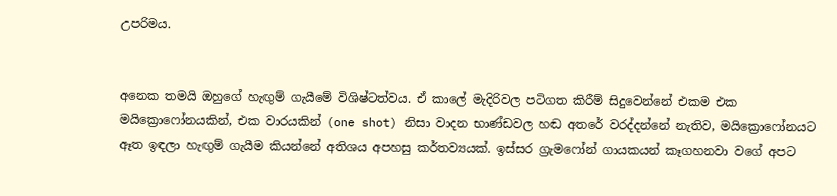උපරිමය.


අනෙක තමයි ඔහුගේ හැඟුම් ගැයීමේ විශිෂ්ටත්වය. ඒ කාලේ මැදිරිවල පටිගත කිරීම් සිදුවෙන්නේ එකම එක මයික්‍රොෆෝනයකින්, එක වාරයකින් (one shot) නිසා වාදන භාණ්ඩවල හඬ අතරේ වරද්දන්නේ නැතිව, මයික්‍රොෆෝනයට ඈත ඉඳලා හැඟුම් ගැයීම කියන්නේ අතිශය අපහසු කර්තව්‍යයක්. ඉස්සර ග්‍රැමෆෝන් ගායකයන් කෑගහනවා වගේ අපට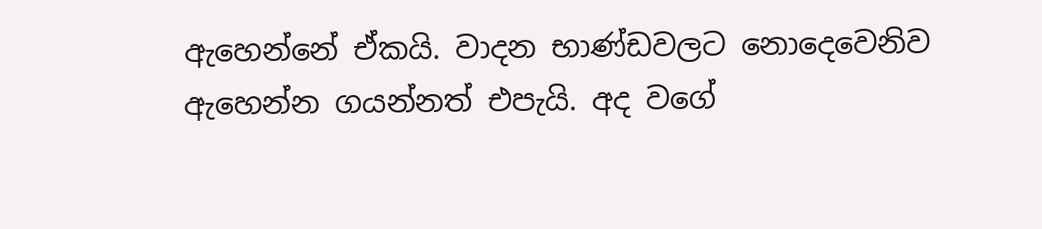ඇහෙන්නේ ඒකයි. වාදන භාණ්ඩවලට නොදෙවෙනිව ඇහෙන්න ගයන්නත් එපැයි. අද වගේ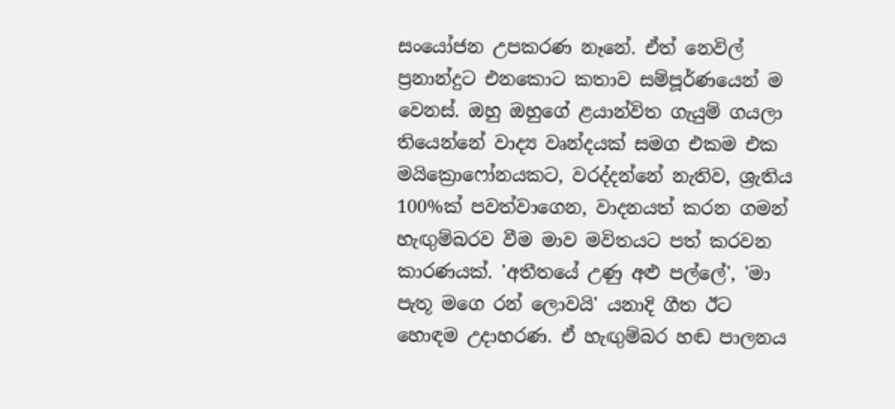සංයෝජන උපකරණ නෑනේ. ඒත් නෙවිල් ප්‍රනාන්දුට එනකොට කතාව සම්පූර්ණයෙන් ම වෙනස්. ඔහු ඔහුගේ ළයාන්විත ගැයුම් ගයලා තියෙන්නේ වාද්‍ය වෘන්දයක් සමග එකම එක මයික්‍රොෆෝනයකට, වරද්දන්නේ නැතිව, ශ්‍රැතිය 100%ක් පවත්වාගෙන, වාදනයත් කරන ගමන් හැඟුම්බරව වීම මාව මවිතයට පත් කරවන කාරණයක්. 'අතීතයේ උණු අළු පල්ලේ', 'මා පැතූ මගෙ රන් ලොවයි' යනාදි ගීත ඊට හොඳම උදාහරණ. ඒ හැඟුම්බර හඬ පාලනය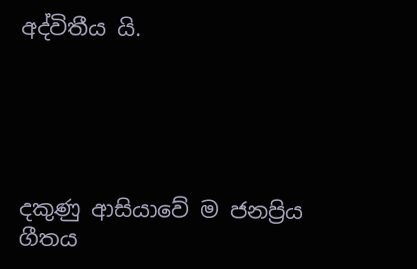අද්විතීය යි.





දකුණු ආසියාවේ ම ජනප්‍රිය ගීතය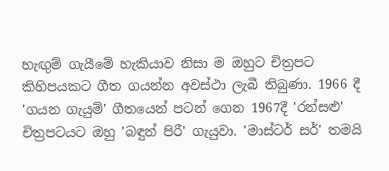හැඟුම් ගැයීමේ හැකියාව නිසා ම ඔහුට චිත්‍රපට කිහිපයකට ගීත ගයන්න අවස්ථා ලැබී තිබුණා. 1966 දී 'ගයන ගැයුම්' ගීතයෙන් පටන් ගෙන 1967දී 'රන්සළු' චිත්‍රපටයට ඔහු 'බඳුන් පිරී' ගැයුවා. 'මාස්ටර් සර්' තමයි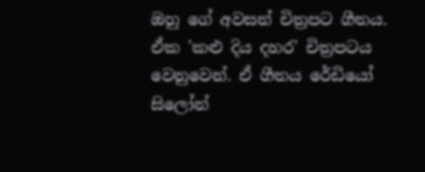ඔහු ගේ අවසන් චිත්‍රපට ගීතය. ඒක 'කළු දිය දහර' චිත්‍රපටය වෙනුවෙන්. ඒ ගීතය රේඩියෝ සිලෝන්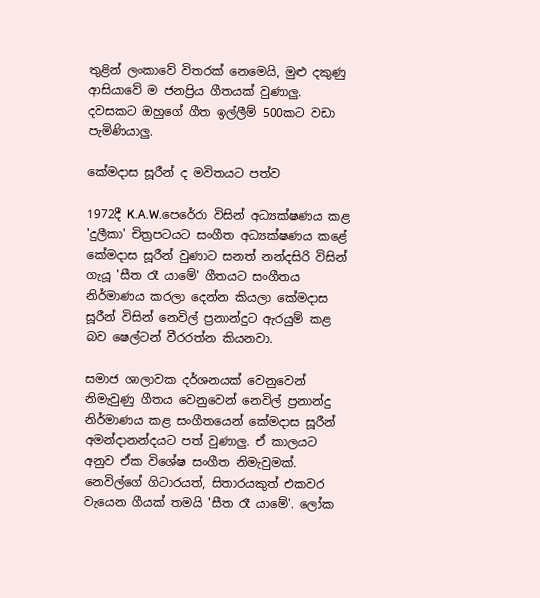තුළින් ලංකාවේ විතරක් නෙමෙයි, මුළු දකුණු ආසියාවේ ම ජනප්‍රිය ගීතයක් වුණාලු. දවසකට ඔහුගේ ගීත ඉල්ලීම් 500කට වඩා පැමිණියාලු.

කේමදාස සූරීන් ද මවිතයට පත්ව

1972දී K.A.W.පෙරේරා විසින් අධ්‍යක්ෂණය කළ 'දුලීකා' චිත්‍රපටයට සංගීත අධ්‍යක්ෂණය කළේ කේමදාස සූරීන් වුණාට සනත් නන්දසිරි විසින් ගැයූ 'සීත රෑ යාමේ' ගීතයට සංගීතය නිර්මාණය කරලා දෙන්න කියලා කේමදාස සූරීන් විසින් නෙවිල් ප්‍රනාන්දුට ඇරයුම් කළ බව ෂෙල්ටන් වීරරත්න කියනවා.

සමාජ ශාලාවක දර්ශනයක් වෙනුවෙන් නිමැවුණු ගීතය වෙනුවෙන් නෙවිල් ප්‍රනාන්දු නිර්මාණය කළ සංගීතයෙන් කේමදාස සූරීන් අමන්දානන්දයට පත් වුණාලු. ඒ කාලයට අනුව ඒක විශේෂ සංගීත නිමැවුමක්. නෙවිල්ගේ ගිටාරයත්, සිතාරයකුත් එකවර වැයෙන ගීයක් තමයි 'සීත රෑ යාමේ'. ලෝක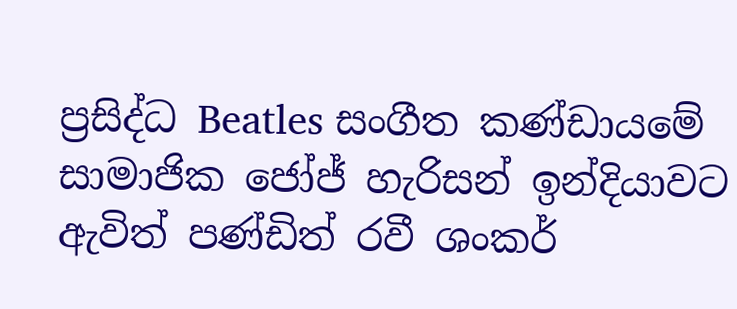ප්‍රසිද්ධ Beatles සංගීත කණ්ඩායමේ සාමාජික ජෝජ් හැරිසන් ඉන්දියාවට ඇවිත් පණ්ඩිත් රවී ශංකර්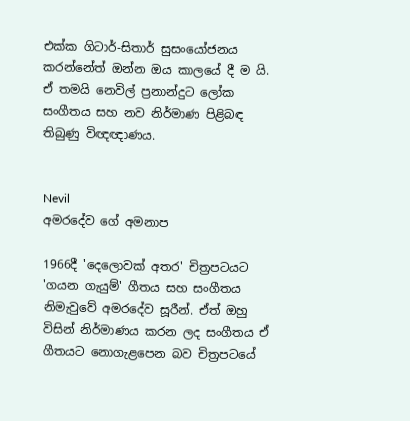එක්ක ගිටාර්-සිතාර් සුසංයෝජනය කරන්නේත් ඔන්න ඔය කාලයේ දී ම යි. ඒ තමයි නෙවිල් ප්‍රනාන්දුට ලෝක සංගීතය සහ නව නිර්මාණ පිළිබඳ තිබුණු විඥඥාණය.


Nevil
අමරදේව ගේ අමනාප

1966දී 'දෙලොවක් අතර' චිත්‍රපටයට 'ගයන ගැයුම්' ගීතය සහ සංගීතය නිමැවුවේ අමරදේව සූරීන්. ඒත් ඔහු විසින් නිර්මාණය කරන ලද සංගීතය ඒ ගීතයට නොගැළපෙන බව චිත්‍රපටයේ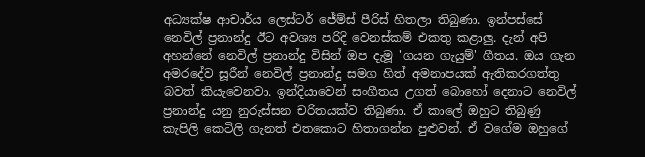අධ්‍යක්ෂ ආචාර්ය ලෙස්ටර් ජේම්ස් පීරිස් හිතලා තිබුණා. ඉන්පස්සේ නෙවිල් ප්‍රනාන්දු ඊට අවශ්‍ය පරිදි වෙනස්කම් එකතු කළාලු. දැන් අපි අහන්නේ නෙවිල් ප්‍රනාන්දු විසින් ඔප දැමූ 'ගයන ගැයුම්' ගීතය. ඔය ගැන අමරදේව සූරීන් නෙවිල් ප්‍රනාන්දු සමග හිත් අමනාපයක් ඇතිකරගත්තු බවත් කියැවෙනවා. ඉන්දියාවෙන් සංගීතය උගත් බොහෝ දෙනාට නෙවිල් ප්‍රනාන්දු යනු නුරුස්සන චරිතයක්ව තිබුණා. ඒ කාලේ ඔහුට තිබුණු කැපිලි කෙටිලි ගැනත් එතකොට හිතාගන්න පුළුවන්. ඒ වගේම ඔහුගේ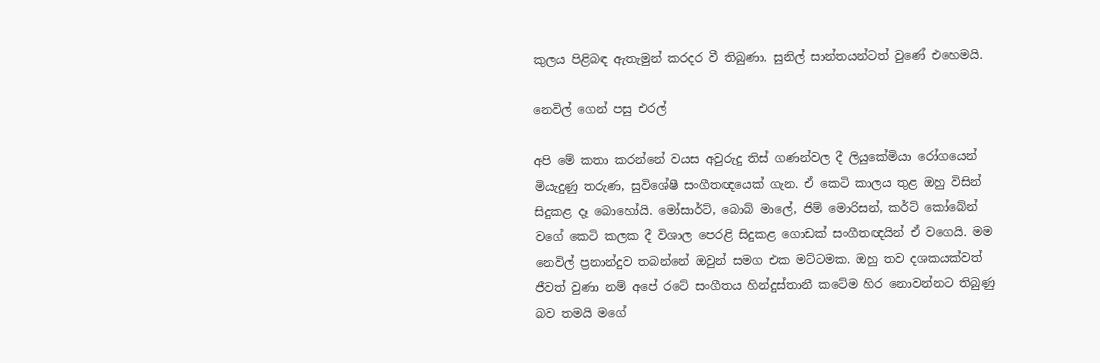කුලය පිළිබඳ ඇතැමුන් කරදර වී තිබුණා. සුනිල් සාන්තයන්ටත් වුණේ එහෙමයි.

නෙවිල් ගෙන් පසු එරල්

අපි මේ කතා කරන්නේ වයස අවුරුදු තිස් ගණන්වල දී ලියුකේමියා රෝගයෙන් මියැදුණු තරුණ, සුවිශේෂී සංගීතඥයෙක් ගැන. ඒ කෙටි කාලය තුළ ඔහු විසින් සිදුකළ දෑ බොහෝයි. මෝසාර්ට්, බොබ් මාලේ, ජිම් මොරිසන්, කර්ට් කෝබේන් වගේ කෙටි කලක දී විශාල පෙරළි සිදුකළ ගොඩක් සංගීතඥයින් ඒ වගෙයි. මම නෙවිල් ප්‍රනාන්දුව තබන්නේ ඔවුන් සමග එක මට්ටමක. ඔහු තව දශකයක්වත් ජීවත් වුණා නම් අපේ රටේ සංගීතය හින්දුස්තානී කටේම හිර නොවන්නට තිබුණු බව තමයි මගේ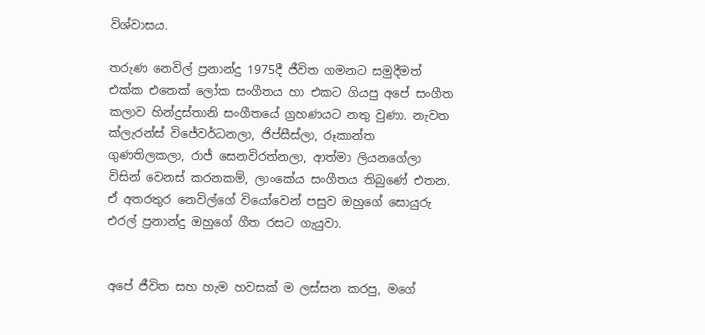විශ්වාසය.

තරුණ නෙවිල් ප්‍රනාන්දු 1975දී ජීවිත ගමනට සමුදීමත් එක්ක එතෙක් ලෝක සංගීතය හා එකට ගියපු අපේ සංගීත කලාව හින්දුස්තානි සංගීතයේ ග්‍රහණයට නතු වුණා. නැවත ක්ලැරන්ස් විජේවර්ධනලා, ජිප්සීස්ලා, රූකාන්ත ගුණතිලකලා, රාජ් සෙනවිරත්නලා, ආත්මා ලියනගේලා විසින් වෙනස් කරනකම්, ලාංකේය සංගීතය තිබුණේ එතන. ඒ අතරතුර නෙවිල්ගේ වියෝවෙන් පසුව ඔහුගේ සොයුරු එරල් ප්‍රනාන්දු ඔහුගේ ගීත රසට ගැයුවා.


අපේ ජීවිත සහ හැම හවසක් ම ලස්සන කරපු, මගේ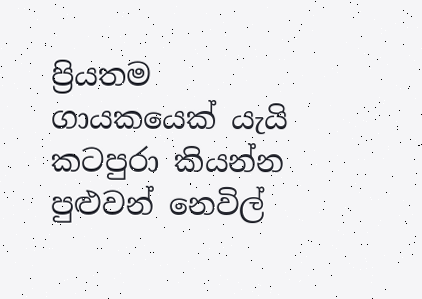ප්‍රියතම ගායකයෙක් යැයි කටපුරා කියන්න පුළුවන් නෙවිල්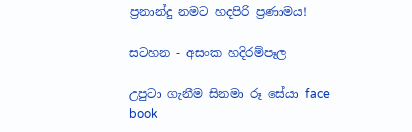ප්‍රනාන්දු නමට හදපිරි ප්‍රණාමය!

සටහන - අසංක හදිරම්පෑල

උපුටා ගැනීම සිනමා රූ සේයා face book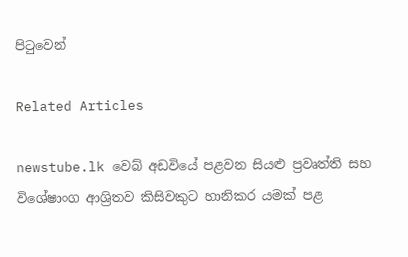පිටුවෙන්

Related Articles

newstube.lk වෙබ් අඩවියේ පළවන සියළු ප්‍රවෘත්ති සහ විශේෂාංග ආශ්‍රිතව කිසිවකුට හානිකර යමක් පළ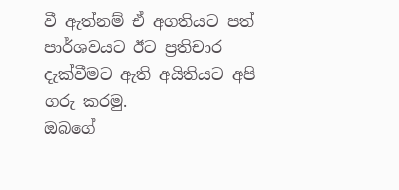වී ඇත්නම් ඒ අගතියට පත් පාර්ශවයට ඊට ප්‍රතිචාර දැක්වීමට ඇති අයිතියට අපි ගරු කරමු.
ඔබගේ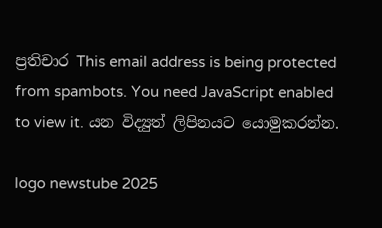ප්‍රතිචාර This email address is being protected from spambots. You need JavaScript enabled to view it. යන විද්‍යුත් ලිපිනයට යොමුකරන්න.

logo newstube 2025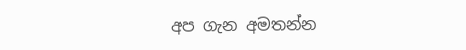අප ගැන අමතන්න